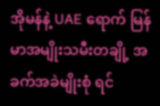အိုမန်နဲ့ UAE ရောက် မြန်မာအမျိုးသမီးတချို့ အခက်အခဲမျိုးစုံ ရင်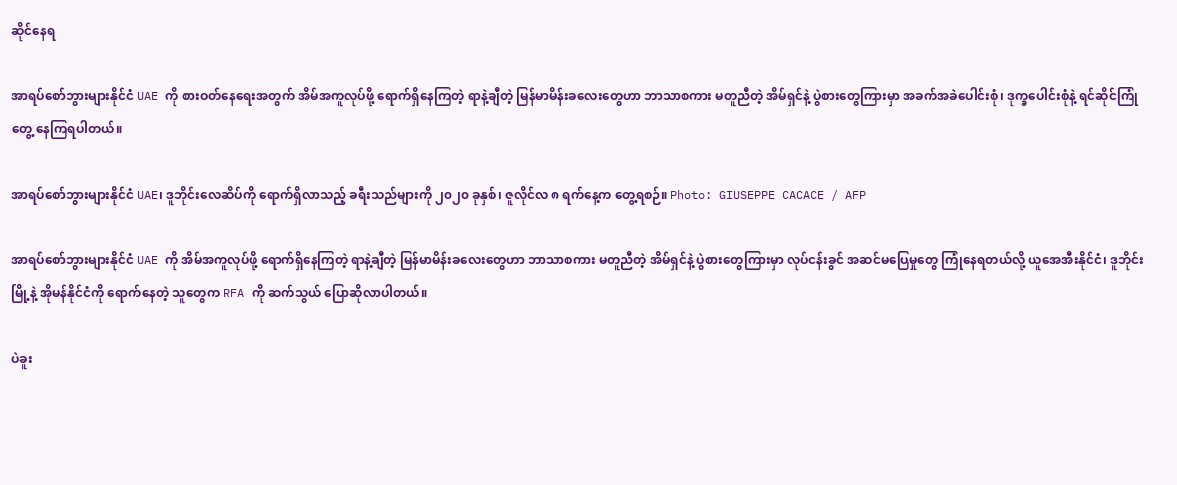ဆိုင်နေရ

အာရပ်စော်ဘွားများနိုင်ငံ UAE ကို စားဝတ်နေရေးအတွက် အိမ်အကူလုပ်ဖို့ ရောက်ရှိနေကြတဲ့ ရာနဲ့ချီတဲ့ မြန်မာမိန်းခလေးတွေဟာ ဘာသာစကား မတူညီတဲ့ အိမ်ရှင်နဲ့ ပွဲစားတွေကြားမှာ အခက်အခဲပေါင်းစုံ၊ ဒုက္ခပေါင်းစုံနဲ့ ရင်ဆိုင်ကြုံတွေ့ နေကြရပါတယ်။

အာရပ်စော်ဘွားများနိုင်ငံ UAE၊ ဒူဘိုင်းလေဆိပ်ကို ရောက်ရှိလာသည့် ခရီးသည်များကို ၂၀၂၀ ခုနှစ်၊ ဇူလိုင်လ ၈ ရက်နေ့က တွေ့ရစဉ်။ Photo: GIUSEPPE CACACE / AFP

အာရပ်စော်ဘွားများနိုင်ငံ UAE ကို အိမ်အကူလုပ်ဖို့ ရောက်ရှိနေကြတဲ့ ရာနဲ့ချီတဲ့ မြန်မာမိန်းခလေးတွေဟာ ဘာသာစကား မတူညီတဲ့ အိမ်ရှင်နဲ့ ပွဲစားတွေကြားမှာ လုပ်ငန်းခွင် အဆင်မပြေမှုတွေ ကြုံနေရတယ်လို့ ယူအေအီးနိုင်ငံ၊ ဒူဘိုင်းမြို့နဲ့ အိုမန်နိုင်ငံကို ရောက်နေတဲ့ သူတွေက RFA ကို ဆက်သွယ် ပြောဆိုလာပါတယ်။

ပဲခူး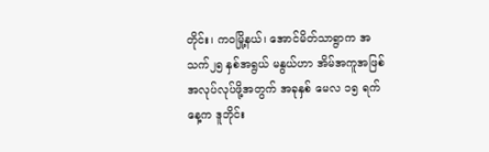တိုင်း၊ ကဝမြို့နယ်၊ အောင်မိတ်သာရွာက အသက်၂၅ နှစ်အရွယ် မနွယ်ဟာ အိမ်အကူအဖြစ် အလုပ်လုပ်ဖို့အတွက် အခုနှစ် မေလ ၁၅ ရက်နေ့က ဒူဘိုင်း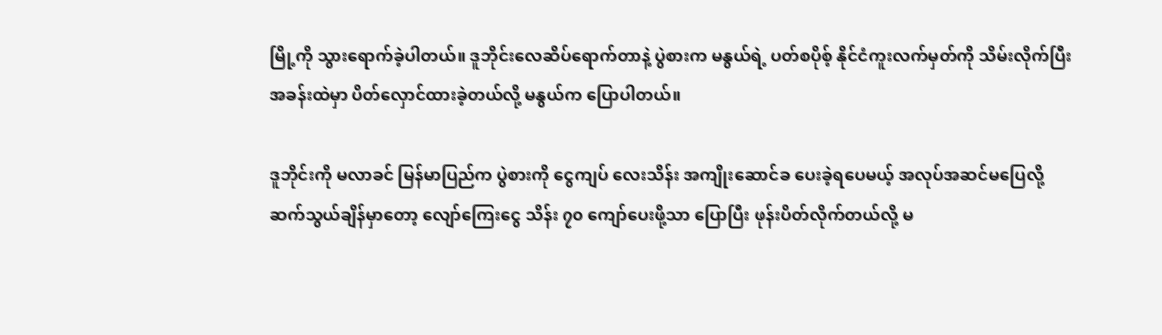မြို့ကို သွားရောက်ခဲ့ပါတယ်။ ဒူဘိုင်းလေဆိပ်ရောက်တာနဲ့ ပွဲစားက မနွယ်ရဲ့ ပတ်စပိုစ့် နိုင်ငံကူးလက်မှတ်ကို သိမ်းလိုက်ပြီး အခန်းထဲမှာ ပိတ်လှောင်ထားခဲ့တယ်လို့ မနွယ်က ပြောပါတယ်။

ဒူဘိုင်းကို မလာခင် မြန်မာပြည်က ပွဲစားကို ငွေကျပ် လေးသိန်း အကျိုးဆောင်ခ ပေးခဲ့ရပေမယ့် အလုပ်အဆင်မပြေလို့ ဆက်သွယ်ချိန်မှာတော့ လျော်ကြေးငွေ သိန်း ၇၀ ကျော်ပေးဖို့သာ ပြောပြီး ဖုန်းပိတ်လိုက်တယ်လို့ မ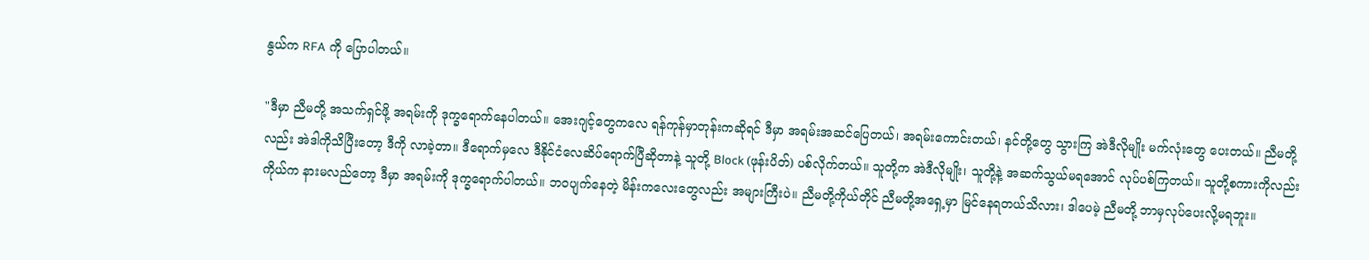နွယ်က RFA ကို ပြောပါတယ်။

"ဒီမှာ ညီမတို့ အသက်ရှင်ဖို့ အရမ်းကို ဒုက္ခရောက်နေပါတယ်။ အေးဂျင့်တွေကလေ ရန်ကုန်မှာတုန်းကဆိုရင် ဒီမှာ အရမ်းအဆင်ပြေတယ်၊ အရမ်းကောင်းတယ်၊ နင်တို့တွေ သွားကြ အဲဒီလိုမျိုး မက်လုံးတွေ ပေးတယ်။ ညီမတို့လည်း အဲဒါကိုသိပြီးတော့ ဒီကို လာခဲ့တာ။ ဒီရောက်မှလေ ဒီနိုင်ငံလေဆိပ်ရောက်ပြီဆိုတာနဲ့ သူတို့ Block (ဖုန်းပိတ်) ပစ်လိုက်တယ်။ သူတို့က အဲဒီလိုမျိုး၊ သူတို့နဲ့ အဆက်သွယ်မရအောင် လုပ်ပစ်ကြတယ်။ သူတို့စကားကိုလည်း ကိုယ်က နားမလည်တော့ ဒီမှာ အရမ်းကို ဒုက္ခရောက်ပါတယ်။ ဘဝပျက်နေတဲ့ မိန်းကလေးတွေလည်း အများကြီးပဲ။ ညီမတို့ကိုယ်တိုင် ညီမတို့အရှေ့မှာ မြင်နေရတယ်သိလား၊ ဒါပေမဲ့ ညီမတို့ ဘာမှလုပ်ပေးလို့မရဘူး။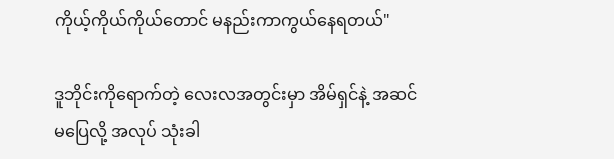ကိုယ့်ကိုယ်ကိုယ်တောင် မနည်းကာကွယ်နေရတယ်"

ဒူဘိုင်းကိုရောက်တဲ့ လေးလအတွင်းမှာ အိမ်ရှင်နဲ့ အဆင်မပြေလို့ အလုပ် သုံးခါ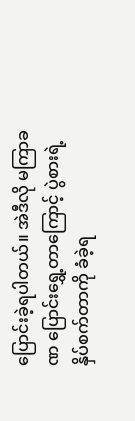ပြောင်းခဲ့ရပါတယ်။ အဲဒီလို မကြာခဏ ပြောင်းရွှေ့တာကြောင့် ပွဲစားရဲ့ နှိပ်စက်တာကို ခံခဲ့ရ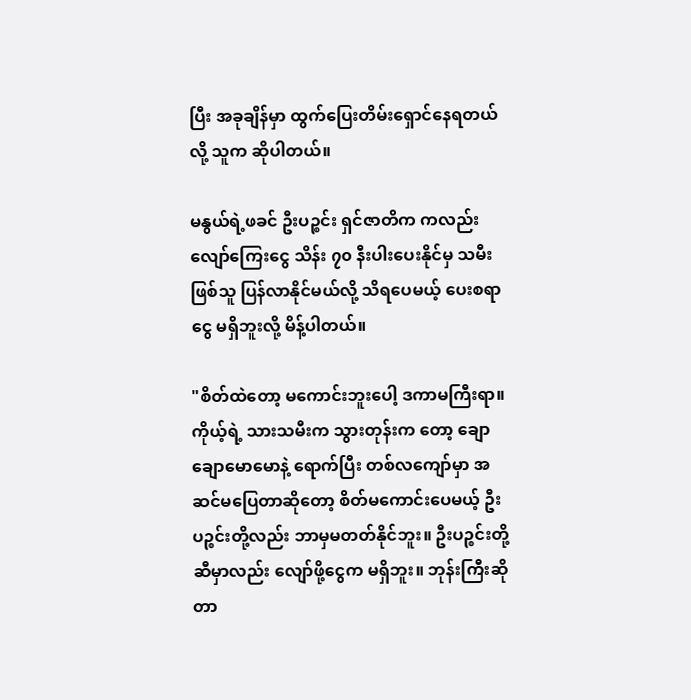ပြီး အခုချိန်မှာ ထွက်ပြေးတိမ်းရှောင်နေရတယ်လို့ သူက ဆိုပါတယ်။

မနွယ်ရဲ့ဖခင် ဦးပဉ္စင်း ရှင်ဇာတိက ကလည်း လျော်ကြေးငွေ သိန်း ၇၀ နီးပါးပေးနိုင်မှ သမီးဖြစ်သူ ပြန်လာနိုင်မယ်လို့ သိရပေမယ့် ပေးစရာငွေ မရှိဘူးလို့ မိန့်ပါတယ်။

"စိတ်ထဲတော့ မကောင်းဘူးပေါ့ ဒကာမကြီးရာ။ ကိုယ့်ရဲ့ သားသမီးက သွားတုန်းက တော့ ချောချောမောမောနဲ့ ရောက်ပြီး တစ်လကျော်မှာ အဆင်မပြေတာဆိုတော့ စိတ်မကောင်းပေမယ့် ဦးပဉ္စင်းတို့လည်း ဘာမှမတတ်နိုင်ဘူး။ ဦးပဉ္စင်းတို့ဆီမှာလည်း လျော်ဖို့ငွေက မရှိဘူး။ ဘုန်းကြီးဆိုတာ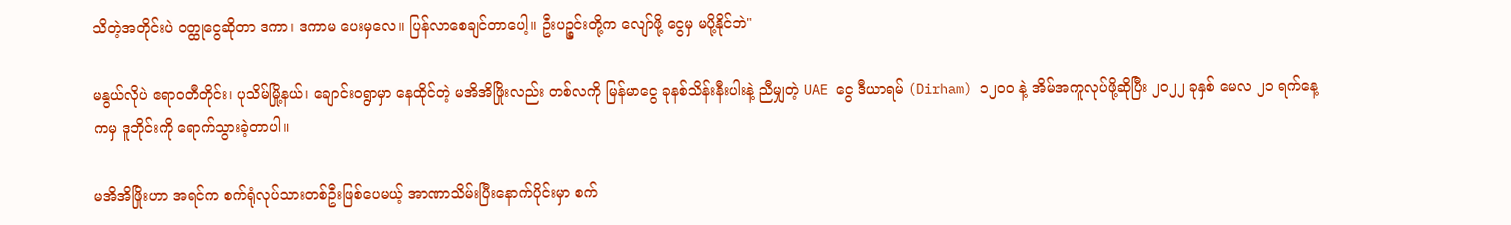သိတဲ့အတိုင်းပဲ ဝတ္ထုငွေဆိုတာ ဒကာ၊ ဒကာမ ပေးမှလေ။ ပြန်လာစေချင်တာပေါ့။ ဦးပဉ္စင်းတို့က လျော်ဖို့ ငွေမှ မပို့နိုင်ဘဲ"

မနွယ်လိုပဲ ဧရာဝတီတိုင်း၊ ပုသိမ်မြို့နယ်၊ ချောင်းဝရွာမှာ နေထိုင်တဲ့ မအိအိဖြိုးလည်း တစ်လကို မြန်မာငွေ ခုနစ်သိန်းနီးပါးနဲ့ ညီမျှတဲ့ UAE ငွေ ဒီယာရမ် (Dirham) ၁၂၀၀ နဲ့ အိမ်အကူလုပ်ဖို့ဆိုပြီး ၂၀၂၂ ခုနှစ် မေလ ၂၁ ရက်နေ့ကမှ ဒူဘိုင်းကို ရောက်သွားခဲ့တာပါ။

မအိအိဖြိုးဟာ အရင်က စက်ရုံလုပ်သားတစ်ဦးဖြစ်ပေမယ့် အာဏာသိမ်းပြီးနောက်ပိုင်းမှာ စက်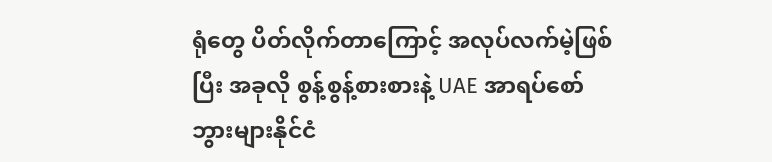ရုံတွေ ပိတ်လိုက်တာကြောင့် အလုပ်လက်မဲ့ဖြစ်ပြီး အခုလို စွန့်စွန့်စားစားနဲ့ UAE အာရပ်စော်ဘွားများနိုင်ငံ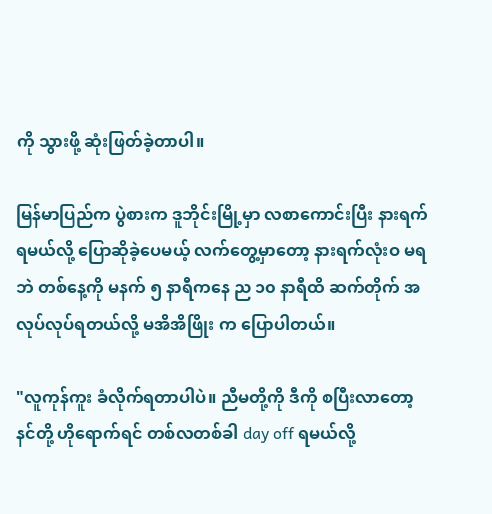ကို သွားဖို့ ဆုံးဖြတ်ခဲ့တာပါ။

မြန်မာပြည်က ပွဲစားက ဒူဘိုင်းမြို့မှာ လစာကောင်းပြီး နားရက်ရမယ်လို့ ပြောဆိုခဲ့ပေမယ့် လက်တွေ့မှာတော့ နားရက်လုံးဝ မရဘဲ တစ်နေ့ကို မနက် ၅ နာရီကနေ ည ၁၀ နာရီထိ ဆက်တိုက် အလုပ်လုပ်ရတယ်လို့ မအိအိဖြိုး က ပြောပါတယ်။

"လူကုန်ကူး ခံလိုက်ရတာပါပဲ။ ညီမတို့ကို ဒီကို စပြီးလာတော့ နင်တို့ ဟိုရောက်ရင် တစ်လတစ်ခါ day off ရမယ်လို့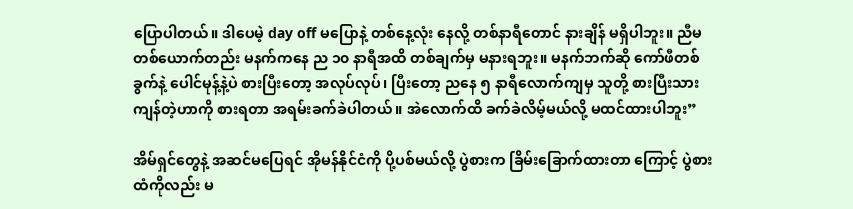ပြောပါတယ်။ ဒါပေမဲ့ day off မပြောနဲ့ တစ်နေ့လုံး နေလို့ တစ်နာရီတောင် နားချိန် မရှိပါဘူး။ ညီမတစ်ယောက်တည်း မနက်ကနေ ည ၁၀ နာရီအထိ တစ်ချက်မှ မနားရဘူး။ မနက်ဘက်ဆို ကော်ဖီတစ်ခွက်နဲ့ ပေါင်မုန့်နဲ့ပဲ စားပြီးတော့ အလုပ်လုပ်၊ ပြီးတော့ ညနေ ၅ နာရီလောက်ကျမှ သူတို့ စားပြီးသား ကျန်တဲ့ဟာကို စားရတာ အရမ်းခက်ခဲပါတယ်။ အဲလောက်ထိ ခက်ခဲလိမ့်မယ်လို့ မထင်ထားပါဘူး”

အိမ်ရှင်တွေနဲ့ အဆင်မပြေရင် အိုမန်နိုင်ငံကို ပို့ပစ်မယ်လို့ ပွဲစားက ခြိမ်းခြောက်ထားတာ ကြောင့် ပွဲစားထံကိုလည်း မ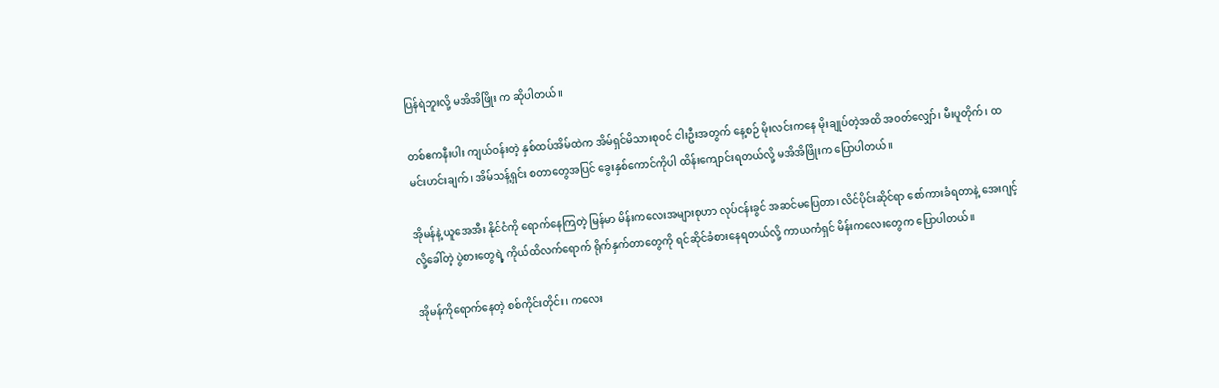ပြန်ရဲဘူးလို့ မအိအိဖြိုး က ဆိုပါတယ်။

တစ်ဧကနီးပါး ကျယ်ဝန်းတဲ့ နှစ်ထပ်အိမ်ထဲက အိမ်ရှင်မိသားစုဝင် ငါးဦးအတွက် နေ့စဉ် မိုးလင်းကနေ မိုးချုပ်တဲ့အထိ အဝတ်လျှော်၊ မီးပူတိုက်၊ ထမင်းဟင်းချက်၊ အိမ်သန့်ရှင်း စတာတွေအပြင် ခွေးနှစ်ကောင်ကိုပါ ထိန်းကျောင်းရတယ်လို့ မအိအိဖြိုးက ပြောပါတယ်။

အိုမန်နဲ့ ယူအေအီး နိုင်ငံကို ရောက်နေကြတဲ့ မြန်မာ မိန်းကလေးအများစုဟာ လုပ်ငန်းခွင် အဆင်မပြေတာ၊ လိင်ပိုင်းဆိုင်ရာ စော်ကားခံရတာနဲ့ အေးဂျင့်လို့ခေါ်တဲ့ ပွဲစားတွေရဲ့ ကိုယ်ထိလက်ရောက် ရိုက်နှက်တာတွေကို ရင်ဆိုင်ခံစားနေရတယ်လို့ ကာယကံရှင် မိန်းကလေးတွေက ပြောပါတယ်။

အိုမန်ကိုရောက်နေတဲ့ စစ်ကိုင်းတိုင်း၊ ကလေး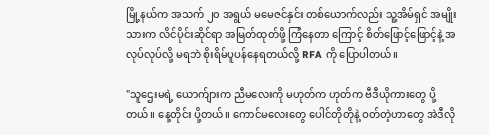မြို့နယ်က အသက် ၂၀ အရွယ် မမေဇင်နှင်း တစ်ယောက်လည်း သူ့အိမ်ရှင် အမျိုးသားက လိင်ပိုင်းဆိုင်ရာ အမြတ်ထုတ်ဖို့ ကြံနေတာ ကြောင့် စိတ်ဖြောင့်ဖြောင့်နဲ့ အလုပ်လုပ်လို့ မရဘဲ စိုးရိမ်ပူပန်နေရတယ်လို့ RFA ကို ပြောပါတယ်။

"သူဌေးမရဲ့ ယောက်ျားက ညီမလေးကို မဟုတ်က ဟုတ်က ဗီဒီယိုကားတွေ ပို့တယ်။ နေ့တိုင်း ပို့တယ်။ ကောင်မလေးတွေ ပေါင်တိုတိုနဲ့ ဝတ်တဲ့ဟာတွေ အဲဒီလို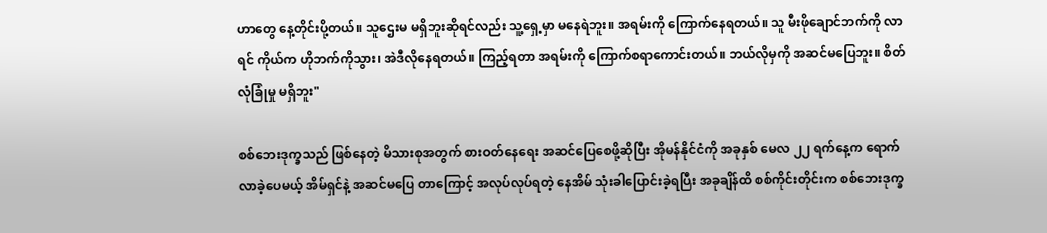ဟာတွေ နေ့တိုင်းပို့တယ်။ သူဌေးမ မရှိဘူးဆိုရင်လည်း သူ့ရှေ့မှာ မနေရဲဘူး။ အရမ်းကို ကြောက်နေရတယ်။ သူ မီးဖိုချောင်ဘက်ကို လာရင် ကိုယ်က ဟိုဘက်ကိုသွား၊ အဲဒီလိုနေရတယ်။ ကြည့်ရတာ အရမ်းကို ကြောက်စရာကောင်းတယ်။ ဘယ်လိုမှကို အဆင်မပြေဘူး။ စိတ်လုံခြုံမှု မရှိဘူး"

စစ်ဘေးဒုက္ခသည် ဖြစ်နေတဲ့ မိသားစုအတွက် စားဝတ်နေရေး အဆင်ပြေစေဖို့ဆိုပြီး အိုမန်နိုင်ငံကို အခုနှစ် မေလ ၂၂ ရက်နေ့က ရောက်လာခဲ့ပေမယ့် အိမ်ရှင်နဲ့ အဆင်မပြေ တာကြောင့် အလုပ်လုပ်ရတဲ့ နေအိမ် သုံးခါပြောင်းခဲ့ရပြီး အခုချိန်ထိ စစ်ကိုင်းတိုင်းက စစ်ဘေးဒုက္ခ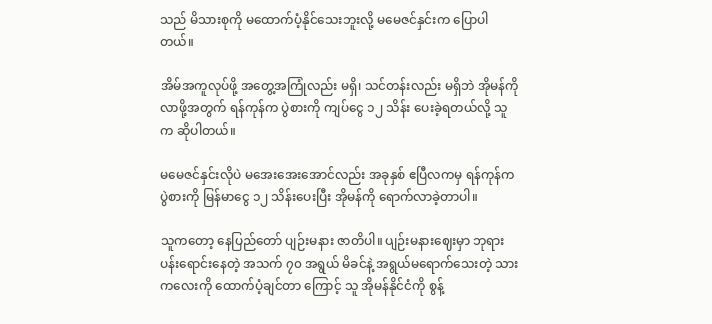သည် မိသားစုကို မထောက်ပံ့နိုင်သေးဘူးလို့ မမေဇင်နှင်းက ပြောပါတယ်။

အိမ်အကူလုပ်ဖို့ အတွေ့အကြုံလည်း မရှိ၊ သင်တန်းလည်း မရှိဘဲ အိုမန်ကို လာဖို့အတွက် ရန်ကုန်က ပွဲစားကို ကျပ်ငွေ ၁၂ သိန်း ပေးခဲ့ရတယ်လို့ သူက ဆိုပါတယ်။

မမေဇင်နှင်းလိုပဲ မအေးအေးအောင်လည်း အခုနှစ် ဧပြီလကမှ ရန်ကုန်က ပွဲစားကို မြန်မာငွေ ၁၂ သိန်းပေးပြီး အိုမန်ကို ရောက်လာခဲ့တာပါ။

သူကတော့ နေပြည်တော် ပျဉ်းမနား ဇာတိပါ။ ပျဉ်းမနားဈေးမှာ ဘုရားပန်းရောင်းနေတဲ့ အသက် ၇၀ အရွယ် မိခင်နဲ့ အရွယ်မရောက်သေးတဲ့ သားကလေးကို ထောက်ပံ့ချင်တာ ကြောင့် သူ အိုမန်နိုင်ငံကို စွန့်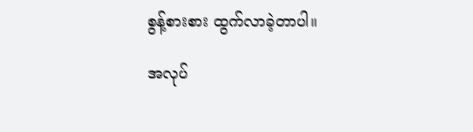စွန့်စားစား ထွက်လာခဲ့တာပါ။

အလုပ်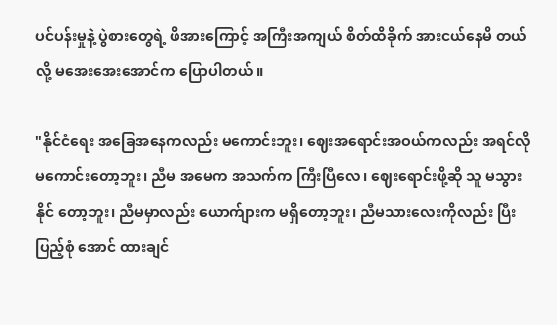ပင်ပန်းမှုနဲ့ ပွဲစားတွေရဲ့ ဖိအားကြောင့် အကြီးအကျယ် စိတ်ထိခိုက် အားငယ်နေမိ တယ်လို့ မအေးအေးအောင်က ပြောပါတယ်။

"နိုင်ငံရေး အခြေအနေကလည်း မကောင်းဘူး၊ ဈေးအရောင်းအဝယ်ကလည်း အရင်လို မကောင်းတော့ဘူး၊ ညီမ အမေက အသက်က ကြီးပြီလေ၊ ဈေးရောင်းဖို့ဆို သူ မသွားနိုင် တော့ဘူး၊ ညီမမှာလည်း ယောက်ျားက မရှိတော့ဘူး၊ ညီမသားလေးကိုလည်း ပြီးပြည့်စုံ အောင် ထားချင်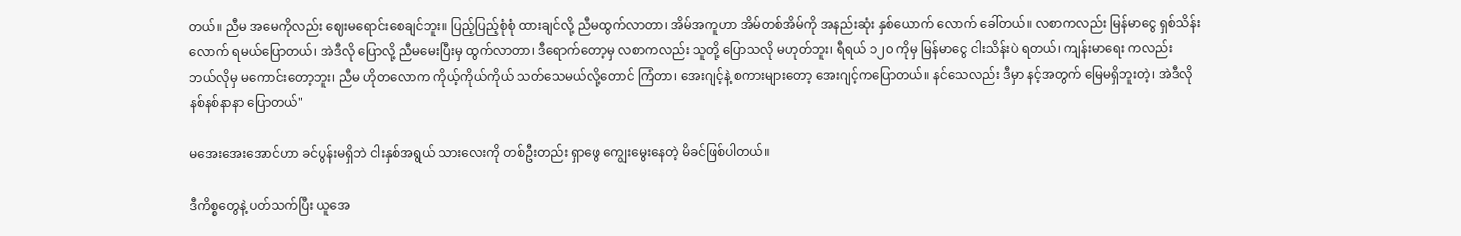တယ်။ ညီမ အမေကိုလည်း ဈေးမရောင်းစေချင်ဘူး။ ပြည့်ပြည့်စုံစုံ ထားချင်လို့ ညီမထွက်လာတာ၊ အိမ်အကူဟာ အိမ်တစ်အိမ်ကို အနည်းဆုံး နှစ်ယောက် လောက် ခေါ်တယ်။ လစာကလည်း မြန်မာငွေ ရှစ်သိန်းလောက် ရမယ်ပြောတယ်၊ အဲဒီလို ပြောလို့ ညီမမေးပြီးမှ ထွက်လာတာ၊ ဒီရောက်တော့မှ လစာကလည်း သူတို့ ပြောသလို မဟုတ်ဘူး၊ ရီရယ် ၁၂၀ ကိုမှ မြန်မာငွေ ငါးသိန်းပဲ ရတယ်၊ ကျန်းမာရေး ကလည်း ဘယ်လိုမှ မကောင်းတော့ဘူး၊ ညီမ ဟိုတလောက ကိုယ့်ကိုယ်ကိုယ် သတ်သေမယ်လို့တောင် ကြံတာ၊ အေးဂျင့်နဲ့ စကားများတော့ အေးဂျင့်ကပြောတယ်။ နင်သေလည်း ဒီမှာ နင့်အတွက် မြေမရှိဘူးတဲ့၊ အဲဒီလို နစ်နစ်နာနာ ပြောတယ်"

မအေးအေးအောင်ဟာ ခင်ပွန်းမရှိဘဲ ငါးနှစ်အရွယ် သားလေးကို တစ်ဦးတည်း ရှာဖွေ ကျွေးမွေးနေတဲ့ မိခင်ဖြစ်ပါတယ်။

ဒီကိစ္စတွေနဲ့ ပတ်သက်ပြီး ယူအေ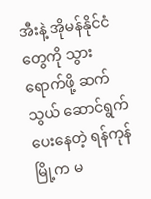အီးနဲ့ အိုမန်နိုင်ငံတွေကို သွားရောက်ဖို့ ဆက်သွယ် ဆောင်ရွက်ပေးနေတဲ့ ရန်ကုန်မြို့က မ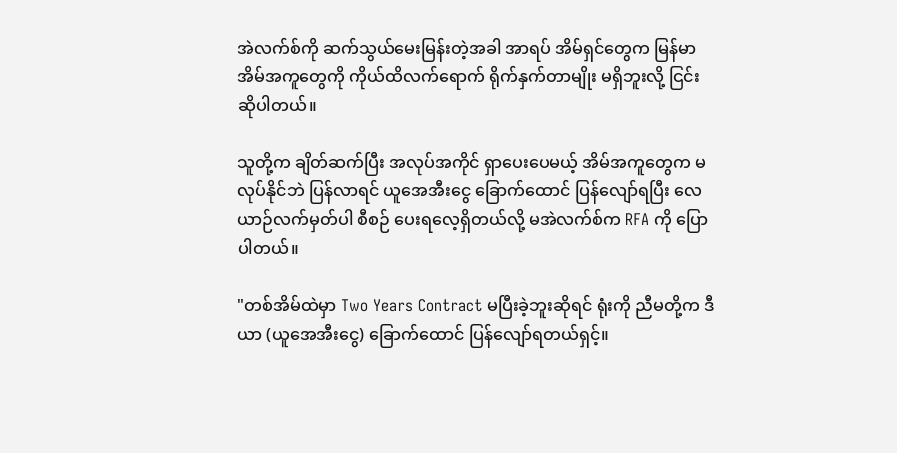အဲလက်စ်ကို ဆက်သွယ်မေးမြန်းတဲ့အခါ အာရပ် အိမ်ရှင်တွေက မြန်မာအိမ်အကူတွေကို ကိုယ်ထိလက်ရောက် ရိုက်နှက်တာမျိုး မရှိဘူးလို့ ငြင်းဆိုပါတယ်။

သူတို့က ချိတ်ဆက်ပြီး အလုပ်အကိုင် ရှာပေးပေမယ့် အိမ်အကူတွေက မလုပ်နိုင်ဘဲ ပြန်လာရင် ယူအေအီးငွေ ခြောက်ထောင် ပြန်လျော်ရပြီး လေယာဉ်လက်မှတ်ပါ စီစဉ် ပေးရလေ့ရှိတယ်လို့ မအဲလက်စ်က RFA ကို ပြောပါတယ်။

"တစ်အိမ်ထဲမှာ Two Years Contract မပြီးခဲ့ဘူးဆိုရင် ရုံးကို ညီမတို့က ဒီယာ (ယူအေအီးငွေ) ခြောက်ထောင် ပြန်လျော်ရတယ်ရှင့်။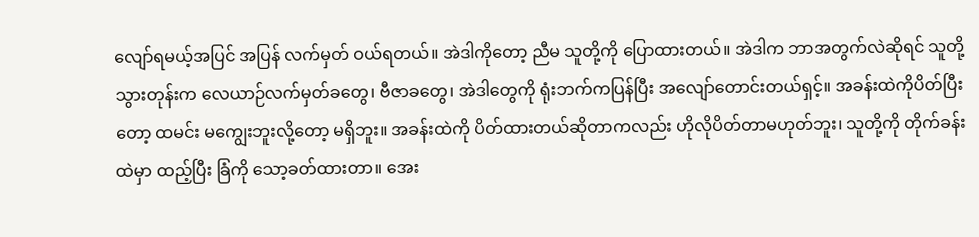လျော်ရမယ့်အပြင် အပြန် လက်မှတ် ဝယ်ရတယ်။ အဲဒါကိုတော့ ညီမ သူတို့ကို ပြောထားတယ်။ အဲဒါက ဘာအတွက်လဲဆိုရင် သူတို့သွားတုန်းက လေယာဉ်လက်မှတ်ခတွေ၊ ဗီဇာခတွေ၊ အဲဒါတွေကို ရုံးဘက်ကပြန်ပြီး အလျော်တောင်းတယ်ရှင့်။ အခန်းထဲကိုပိတ်ပြီးတော့ ထမင်း မကျွေးဘူးလို့တော့ မရှိဘူး။ အခန်းထဲကို ပိတ်ထားတယ်ဆိုတာကလည်း ဟိုလိုပိတ်တာမဟုတ်ဘူး၊ သူတို့ကို တိုက်ခန်းထဲမှာ ထည့်ပြီး ခြံကို သော့ခတ်ထားတာ။ အေး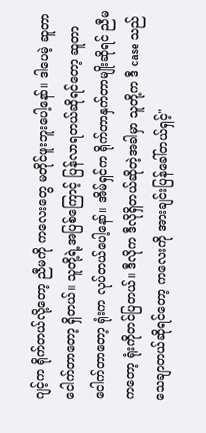ဂျင့်က ရိုက်တယ်လို့တော့ ညီမကို ကလေးတွေ မတိုင်ဖူးဘူးပေါ့နော်။ ဒါပေမဲ့ ဆူတာငေါက်တာတော့ ရှိတယ်။ သူတို့ရဲ့အပြစ်ကြောင့် ပြန်လာရတယ်ဆိုရင်တော့ ဆူတာငေါက်တာတော့ ရုံးက လုပ်တယ်ပေါ့နော်။ အိမ်ရှင်က ရိုက်တာနှက်တာမျိုးဆိုရင် ညီမကတော့ ရုံးကိုတင်ပြတယ်။ ဒီလိုက ဒီလိုရှိတယ်ဆိုတဲ့အခါမှာ သူတို့က ဒီ case သည် သေချာတယ်ဆိုရင်တော့ ကလေးကို အားချင်းပြန်ခေါ်တယ်ရှင့်"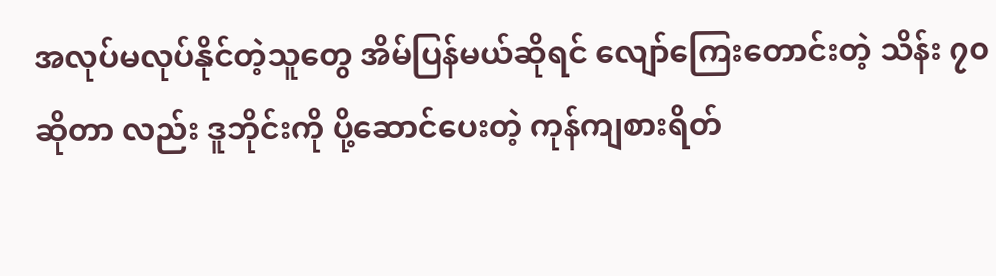အလုပ်မလုပ်နိုင်တဲ့သူတွေ အိမ်ပြန်မယ်ဆိုရင် လျော်ကြေးတောင်းတဲ့ သိန်း ၇၀ ဆိုတာ လည်း ဒူဘိုင်းကို ပို့ဆောင်ပေးတဲ့ ကုန်ကျစားရိတ်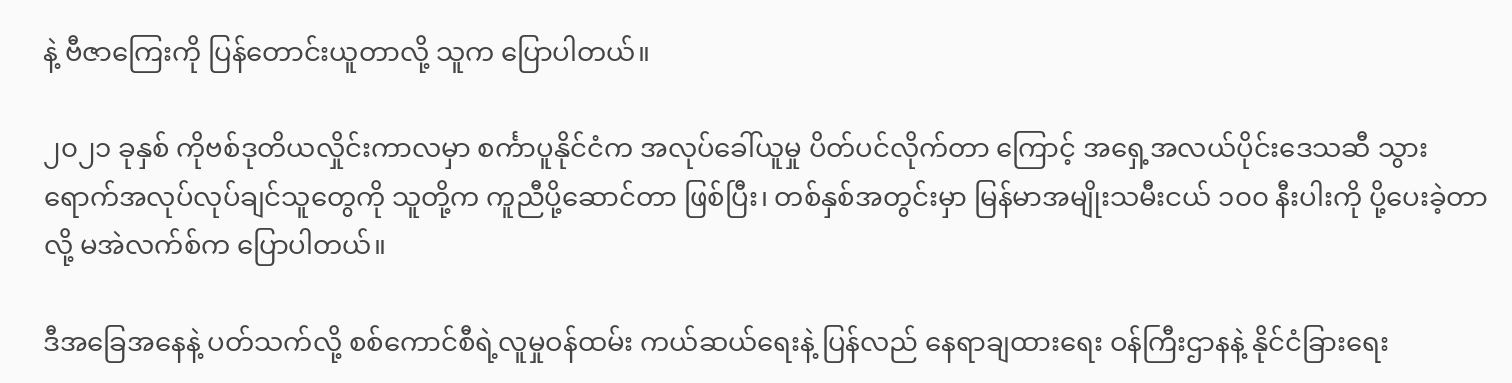နဲ့ ဗီဇာကြေးကို ပြန်တောင်းယူတာလို့ သူက ပြောပါတယ်။

၂၀၂၁ ခုနှစ် ကိုဗစ်ဒုတိယလှိုင်းကာလမှာ စင်္ကာပူနိုင်ငံက အလုပ်ခေါ်ယူမှု ပိတ်ပင်လိုက်တာ ကြောင့် အရှေ့အလယ်ပိုင်းဒေသဆီ သွားရောက်အလုပ်လုပ်ချင်သူတွေကို သူတို့က ကူညီပို့ဆောင်တာ ဖြစ်ပြီး၊ တစ်နှစ်အတွင်းမှာ မြန်မာအမျိုးသမီးငယ် ၁၀၀ နီးပါးကို ပို့ပေးခဲ့တာလို့ မအဲလက်စ်က ပြောပါတယ်။

ဒီအခြေအနေနဲ့ ပတ်သက်လို့ စစ်ကောင်စီရဲ့လူမှုဝန်ထမ်း ကယ်ဆယ်ရေးနဲ့ ပြန်လည် နေရာချထားရေး ဝန်ကြီးဌာနနဲ့ နိုင်ငံခြားရေး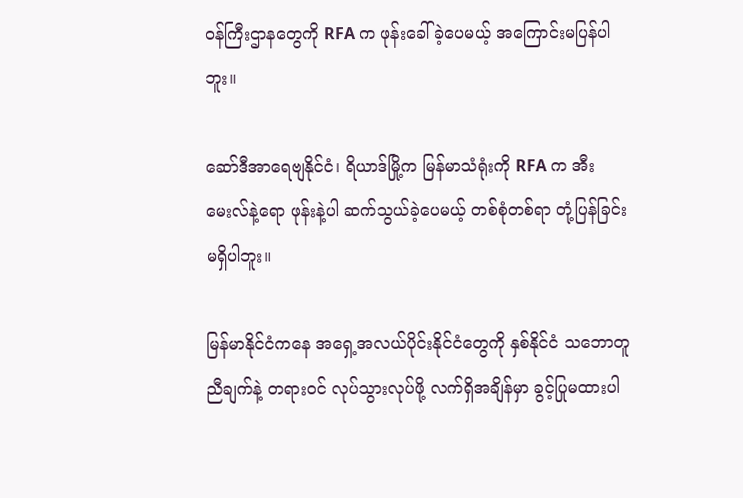ဝန်ကြီးဌာနတွေကို RFA က ဖုန်းခေါ်ခဲ့ပေမယ့် အကြောင်းမပြန်ပါဘူး။

ဆော်ဒီအာရေဗျနိုင်ငံ၊ ရိယာဒ်မြို့က မြန်မာသံရုံးကို RFA က အီးမေးလ်နဲ့ရော ဖုန်းနဲ့ပါ ဆက်သွယ်ခဲ့ပေမယ့် တစ်စုံတစ်ရာ တုံ့ပြန်ခြင်း မရှိပါဘူး။

မြန်မာနိုင်ငံကနေ အရှေ့အလယ်ပိုင်းနိုင်ငံတွေကို နှစ်နိုင်ငံ သဘောတူညီချက်နဲ့ တရားဝင် လုပ်သွားလုပ်ဖို့ လက်ရှိအချိန်မှာ ခွင့်ပြုမထားပါ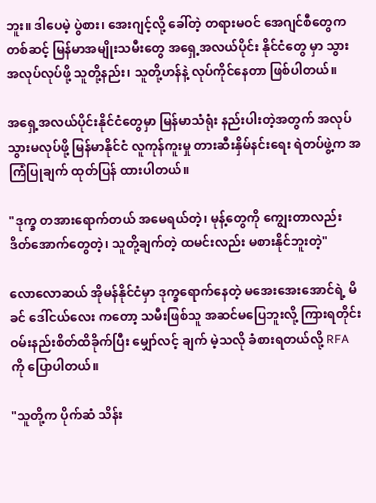ဘူး။ ဒါပေမဲ့ ပွဲစား၊ အေးဂျင့်လို့ ခေါ်တဲ့ တရားမဝင် အေဂျင်စီတွေကတစ်ဆင့် မြန်မာအမျိုးသမီးတွေ အရှေ့အလယ်ပိုင်း နိုင်ငံတွေ မှာ သွားအလုပ်လုပ်ဖို့ သူတို့နည်း၊ သူတို့ဟန်နဲ့ လုပ်ကိုင်နေတာ ဖြစ်ပါတယ်။

အရှေ့အလယ်ပိုင်းနိုင်ငံတွေမှာ မြန်မာသံရုံး နည်းပါးတဲ့အတွက် အလုပ်သွားမလုပ်ဖို့ မြန်မာနိုင်ငံ လူကုန်ကူးမှု တားဆီးနှိမ်နင်းရေး ရဲတပ်ဖွဲ့က အကြံပြုချက် ထုတ်ပြန် ထားပါတယ်။

"ဒုက္ခ တအားရောက်တယ် အမေရယ်တဲ့၊ မုန့်တွေကို ကျွေးတာလည်း ဒိတ်အောက်တွေတဲ့၊ သူတို့ချက်တဲ့ ထမင်းလည်း မစားနိုင်ဘူးတဲ့"

လောလောဆယ် အိုမန်နိုင်ငံမှာ ဒုက္ခရောက်နေတဲ့ မအေးအေးအောင်ရဲ့ မိခင် ဒေါ်ငယ်လေး ကတော့ သမီးဖြစ်သူ အဆင်မပြေဘူးလို့ ကြားရတိုင်း ဝမ်းနည်းစိတ်ထိခိုက်ပြီး မျှော်လင့် ချက် မဲ့သလို ခံစားရတယ်လို့ RFA ကို ပြောပါတယ်။

"သူတို့က ပိုက်ဆံ သိန်း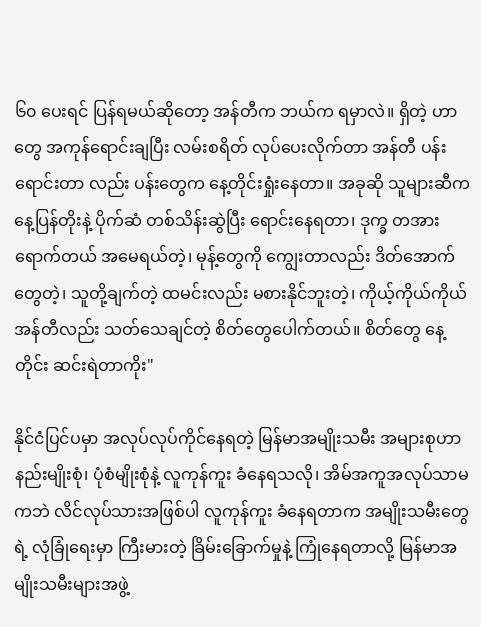၆၀ ပေးရင် ပြန်ရမယ်ဆိုတော့ အန်တီက ဘယ်က ရမှာလဲ။ ရှိတဲ့ ဟာတွေ အကုန်ရောင်းချပြီး လမ်းစရိတ် လုပ်ပေးလိုက်တာ အန်တီ ပန်းရောင်းတာ လည်း ပန်းတွေက နေ့တိုင်းရှုံးနေတာ။ အခုဆို သူများဆီက နေ့ပြန်တိုးနဲ့ ပိုက်ဆံ တစ်သိန်းဆွဲပြီး ရောင်းနေရတာ၊ ဒုက္ခ တအားရောက်တယ် အမေရယ်တဲ့၊ မုန့်တွေကို ကျွေးတာလည်း ဒိတ်အောက်တွေတဲ့၊ သူတို့ချက်တဲ့ ထမင်းလည်း မစားနိုင်ဘူးတဲ့၊ ကိုယ့်ကိုယ်ကိုယ် အန်တီလည်း သတ်သေချင်တဲ့ စိတ်တွေပေါက်တယ်။ စိတ်တွေ နေ့တိုင်း ဆင်းရဲတာကိုး"

နိုင်ငံပြင်ပမှာ အလုပ်လုပ်ကိုင်နေရတဲ့ မြန်မာအမျိုးသမီး အများစုဟာ နည်းမျိုးစုံ၊ ပုံစံမျိုးစုံနဲ့ လူကုန်ကူး ခံနေရသလို၊ အိမ်အကူအလုပ်သာမကဘဲ လိင်လုပ်သားအဖြစ်ပါ လူကုန်ကူး ခံနေရတာက အမျိုးသမီးတွေရဲ့ လုံခြုံရေးမှာ ကြီးမားတဲ့ ခြိမ်းခြောက်မှုနဲ့ ကြုံနေရတာလို့ မြန်မာအမျိုးသမီးများအဖွဲ့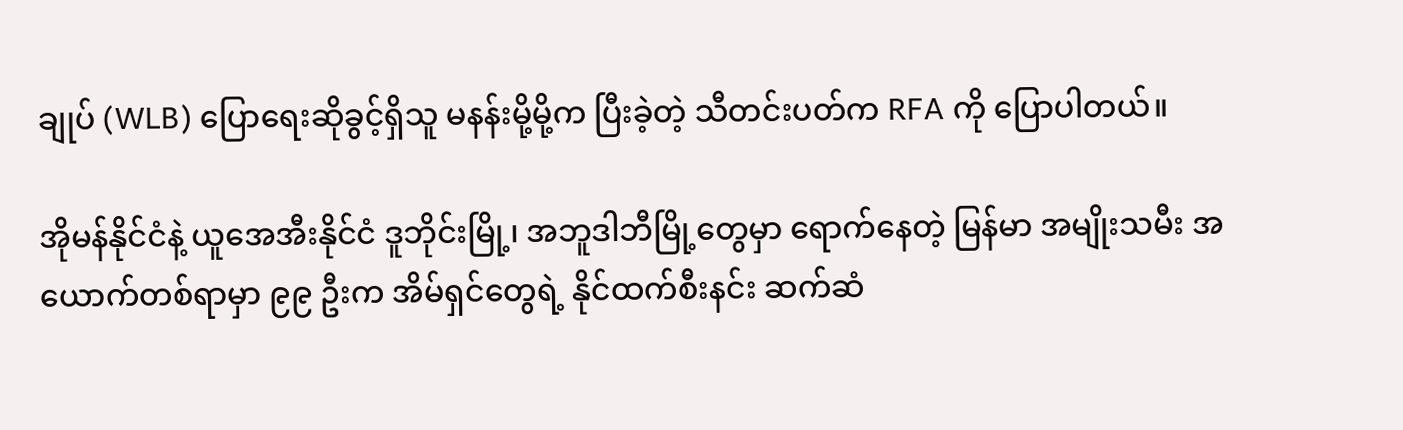ချုပ် (WLB) ပြောရေးဆိုခွင့်ရှိသူ မနန်းမို့မို့က ပြီးခဲ့တဲ့ သီတင်းပတ်က RFA ကို ပြောပါတယ်။

အိုမန်နိုင်ငံနဲ့ ယူအေအီးနိုင်ငံ ဒူဘိုင်းမြို့၊ အဘူဒါဘီမြို့တွေမှာ ရောက်နေတဲ့ မြန်မာ အမျိုးသမီး အယောက်တစ်ရာမှာ ၉၉ ဦးက အိမ်ရှင်တွေရဲ့ နိုင်ထက်စီးနင်း ဆက်ဆံ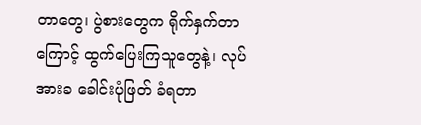တာတွေ၊ ပွဲစားတွေက ရိုက်နှက်တာကြောင့် ထွက်ပြေးကြသူတွေနဲ့၊ လုပ်အားခ ခေါင်းပုံဖြတ် ခံရတာ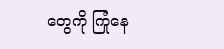တွေကို ကြုံနေ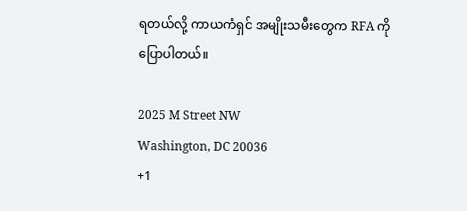ရတယ်လို့ ကာယကံရှင် အမျိုးသမီးတွေက RFA ကို ပြောပါတယ်။

2025 M Street NW
Washington, DC 20036
+1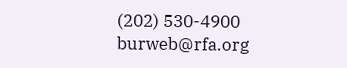(202) 530-4900
burweb@rfa.org